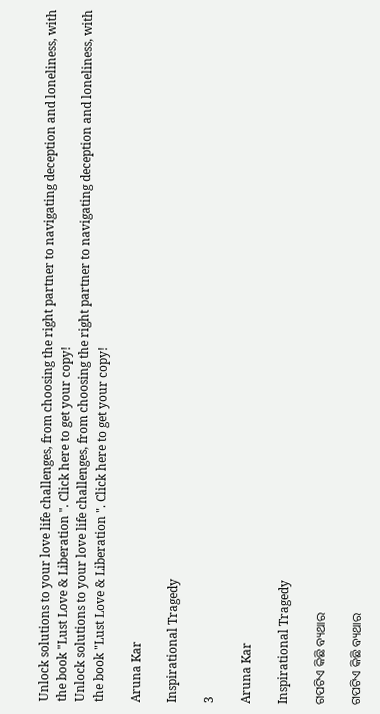Unlock solutions to your love life challenges, from choosing the right partner to navigating deception and loneliness, with the book "Lust Love & Liberation ". Click here to get your copy!
Unlock solutions to your love life challenges, from choosing the right partner to navigating deception and loneliness, with the book "Lust Love & Liberation ". Click here to get your copy!

Aruna Kar

Inspirational Tragedy

3

Aruna Kar

Inspirational Tragedy

ଗପଟିଏ କିଛି ବ୍ୟଥାର

ଗପଟିଏ କିଛି ବ୍ୟଥାର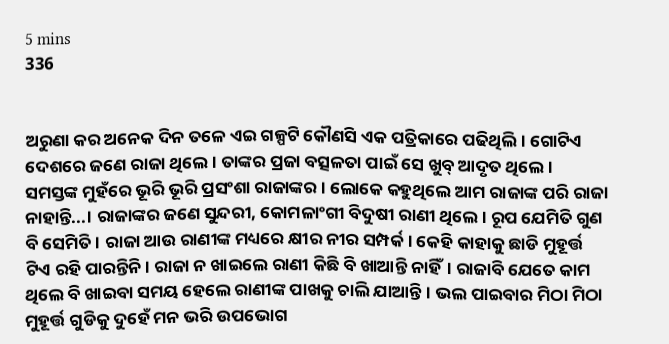5 mins
336


ଅରୁଣା କର ଅନେକ ଦିନ ତଳେ ଏଇ ଗଳ୍ପଟି କୌଣସି ଏକ ପତ୍ରିକାରେ ପଢିଥିଲି। ଗୋଟିଏ ଦେଶରେ ଜଣେ ରାଜା ଥିଲେ। ତାଙ୍କର ପ୍ରଜା ବତ୍ସଳତା ପାଇଁ ସେ ଖୁବ୍ ଆଦୃତ ଥିଲେ। ସମସ୍ତଙ୍କ ମୁହଁରେ ଭୂରି ଭୂରି ପ୍ରସଂଶା ରାଜାଙ୍କର । ଲୋକେ କହୁଥିଲେ ଆମ ରାଜାଙ୍କ ପରି ରାଜା ନାହାନ୍ତି...। ରାଜାଙ୍କର ଜଣେ ସୁନ୍ଦରୀ, କୋମଳାଂଗୀ ବିଦୁଷୀ ରାଣୀ ଥିଲେ। ରୂପ ଯେମିତି ଗୁଣ ବି ସେମିତି। ରାଜା ଆଉ ରାଣୀଙ୍କ ମଧ୍ୟରେ କ୍ଷୀର ନୀର ସମ୍ପର୍କ। କେହି କାହାକୁ ଛାଡି ମୁହୂର୍ତ୍ତ ଟିଏ ରହି ପାରନ୍ତିନି। ରାଜା ନ ଖାଇଲେ ରାଣୀ କିଛି ବି ଖାଆନ୍ତି ନାହିଁ। ରାଜାବି ଯେତେ କାମ ଥିଲେ ବି ଖାଇବା ସମୟ ହେଲେ ରାଣୀଙ୍କ ପାଖକୁ ଚାଲି ଯାଆନ୍ତି। ଭଲ ପାଇବାର ମିଠା ମିଠା ମୁହୂର୍ତ୍ତ ଗୁଡିକୁ ଦୁହେଁ ମନ ଭରି ଉପଭୋଗ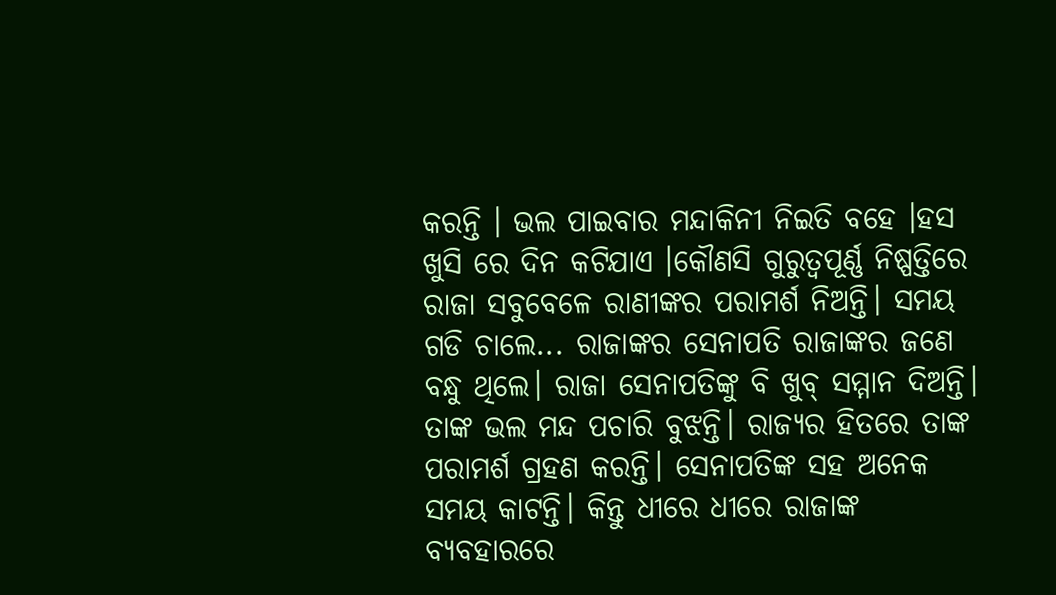କରନ୍ତି । ଭଲ ପାଇବାର ମନ୍ଦାକିନୀ ନିଇତି ବହେ ।ହସ ଖୁସି ରେ ଦିନ କଟିଯାଏ ।କୌଣସି ଗୁରୁତ୍ୱପୂର୍ଣ୍ଣ ନିଷ୍ପତ୍ତିରେ ରାଜା ସବୁବେଳେ ରାଣୀଙ୍କର ପରାମର୍ଶ ନିଅନ୍ତି। ସମୟ ଗଡି ଚାଲେ... ରାଜାଙ୍କର ସେନାପତି ରାଜାଙ୍କର ଜଣେ ବନ୍ଧୁ ଥିଲେ। ରାଜା ସେନାପତିଙ୍କୁ ବି ଖୁବ୍ ସମ୍ମାନ ଦିଅନ୍ତି। ତାଙ୍କ ଭଲ ମନ୍ଦ ପଚାରି ବୁଝନ୍ତି। ରାଜ୍ୟର ହିତରେ ତାଙ୍କ ପରାମର୍ଶ ଗ୍ରହଣ କରନ୍ତି। ସେନାପତିଙ୍କ ସହ ଅନେକ ସମୟ କାଟନ୍ତି। କିନ୍ତୁ ଧୀରେ ଧୀରେ ରାଜାଙ୍କ ବ୍ୟବହାରରେ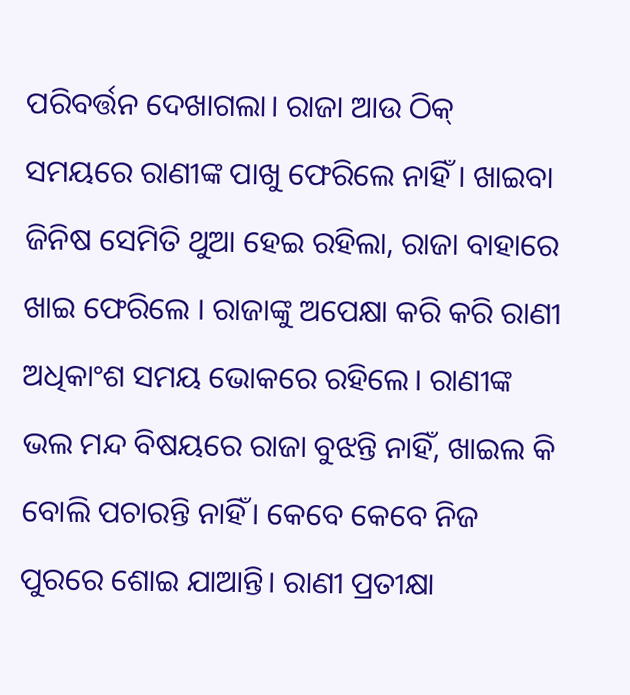ପରିବର୍ତ୍ତନ ଦେଖାଗଲା। ରାଜା ଆଉ ଠିକ୍ ସମୟରେ ରାଣୀଙ୍କ ପାଖୁ ଫେରିଲେ ନାହିଁ । ଖାଇବା ଜିନିଷ ସେମିତି ଥୁଆ ହେଇ ରହିଲା, ରାଜା ବାହାରେ ଖାଇ ଫେରିଲେ । ରାଜାଙ୍କୁ ଅପେକ୍ଷା କରି କରି ରାଣୀ ଅଧିକାଂଶ ସମୟ ଭୋକରେ ରହିଲେ। ରାଣୀଙ୍କ ଭଲ ମନ୍ଦ ବିଷୟରେ ରାଜା ବୁଝନ୍ତି ନାହିଁ, ଖାଇଲ କି ବୋଲି ପଚାରନ୍ତି ନାହିଁ। କେବେ କେବେ ନିଜ ପୁରରେ ଶୋଇ ଯାଆନ୍ତି। ରାଣୀ ପ୍ରତୀକ୍ଷା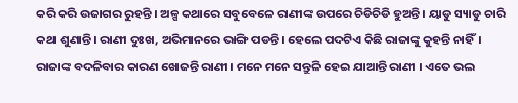କରି କରି ଉଜାଗର ରୁହନ୍ତି । ଅଳ୍ପ କଥାରେ ସବୁବେଳେ ରାଣୀଙ୍କ ଉପରେ ଚିଡିଚିଡି ହୁଅନ୍ତି । ୟାଡୁ ସ୍ୟାଡୁ ଚାରି କଥା ଶୁଣାନ୍ତି । ରାଣୀ ଦୁଃଖ, ଅଭିମାନରେ ଭାଙ୍ଗି ପଡନ୍ତି । ହେଲେ ପଦଟିଏ କିଛି ରାଜାଙ୍କୁ କୁହନ୍ତି ନାହିଁ। ରାଜାଙ୍କ ବଦଳିବାର କାରଣ ଖୋଜନ୍ତି ରାଣୀ । ମନେ ମନେ ସନ୍ତୁଳି ହେଇ ଯାଆନ୍ତି ରାଣୀ । ଏତେ ଭଲ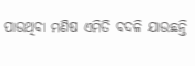ପାଉଥିବା ମଣିଷ ଏମିତି ବଦଳି ଯାଉଛନ୍ତି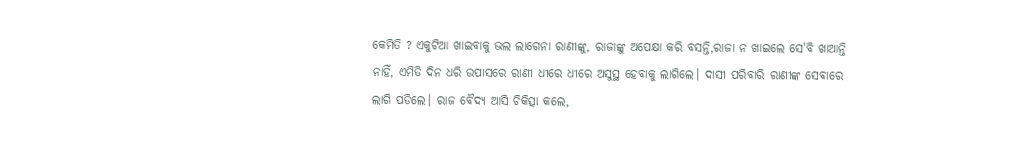କେମିତି ? ଏକୁଟିଆ ଖାଇବାକୁ ଭଲ ଲାଗେନା ରାଣୀଙ୍କୁ, ରାଜାଙ୍କୁ ଅପେକ୍ଷା କରି ବସନ୍ତି,ରାଜା ନ ଖାଇଲେ ସେ'ବି ଖାଆନ୍ତି ନାହିଁ, ଏମିତି ଦିନ ଧରି ଉପାସରେ ରାଣୀ ଧୀରେ ଧୀରେ ଅସୁସ୍ଥ ହେବାକୁ ଲାଗିଲେ। ଦାସୀ ପରିବାରି ରାଣୀଙ୍କ ସେବାରେ ଲାଗି ପଡିଲେ। ରାଜ ବୈଦ୍ୟ ଆସି ଚିକିତ୍ସା କଲେ,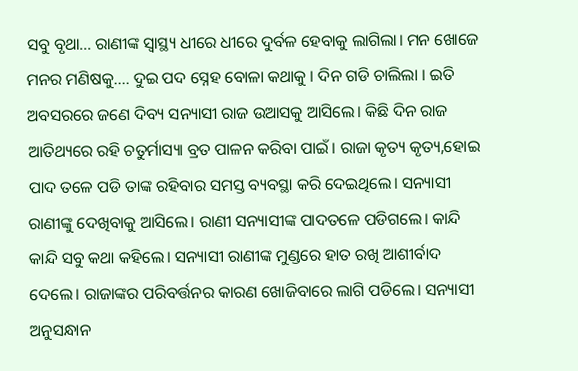ସବୁ ବୃଥା... ରାଣୀଙ୍କ ସ୍ୱାସ୍ଥ୍ୟ ଧୀରେ ଧୀରେ ଦୁର୍ବଳ ହେବାକୁ ଲାଗିଲା। ମନ ଖୋଜେ ମନର ମଣିଷକୁ.... ଦୁଇ ପଦ ସ୍ନେହ ବୋଳା କଥାକୁ । ଦିନ ଗଡି ଚାଲିଲା । ଇତି ଅବସରରେ ଜଣେ ଦିବ୍ୟ ସନ୍ୟାସୀ ରାଜ ଉଆସକୁ ଆସିଲେ। କିଛି ଦିନ ରାଜ ଆତିଥ୍ୟରେ ରହି ଚତୁର୍ମାସ୍ୟା ବ୍ରତ ପାଳନ କରିବା ପାଇଁ। ରାଜା କୃତ୍ୟ କୃତ୍ୟ,ହୋଇ ପାଦ ତଳେ ପଡି ତାଙ୍କ ରହିବାର ସମସ୍ତ ବ୍ୟବସ୍ଥା କରି ଦେଇଥିଲେ। ସନ୍ୟାସୀ ରାଣୀଙ୍କୁ ଦେଖିବାକୁ ଆସିଲେ। ରାଣୀ ସନ୍ୟାସୀଙ୍କ ପାଦତଳେ ପଡିଗଲେ। କାନ୍ଦି କାନ୍ଦି ସବୁ କଥା କହିଲେ। ସନ୍ୟାସୀ ରାଣୀଙ୍କ ମୁଣ୍ଡରେ ହାତ ରଖି ଆଶୀର୍ବାଦ ଦେଲେ। ରାଜାଙ୍କର ପରିବର୍ତ୍ତନର କାରଣ ଖୋଜିବାରେ ଲାଗି ପଡିଲେ। ସନ୍ୟାସୀ ଅନୁସନ୍ଧାନ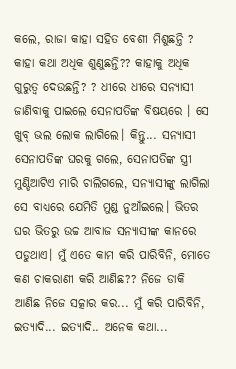କଲେ, ରାଜା କାହା ସହିତ ବେଶୀ ମିଶୁଛନ୍ତି ? କାହା କଥା ଅଧିକ ଶୁଣୁଛନ୍ତି?? କାହାକୁ ଅଧିକ ଗୁରୁତ୍ୱ ଦେଉଛନ୍ତି? ? ଧୀରେ ଧୀରେ ସନ୍ୟାସୀ ଜାଣିବାକୁ ପାଇଲେ ସେନାପତିଙ୍କ ବିଷୟରେ । ସେ ଖୁବ୍ ଭଲ ଲୋକ ଲାଗିଲେ। କିନ୍ତୁ... ସନ୍ୟାସୀ ସେନାପତିଙ୍କ ଘରକୁ ଗଲେ, ସେନାପତିଙ୍କ ସ୍ତ୍ରୀ ମୁଣ୍ଡିଆଟିଏ ମାରି ଚାଲିଗଲେ, ସନ୍ୟାସୀଙ୍କୁ ଲାଗିଲା ସେ ବାଧ୍ୟରେ ଯେମିତି ମୁଣ୍ଡ ନୁଆଁଇଲେ। ଭିତର ଘର ଭିତରୁ ଉଚ୍ଚ ଆବାଜ ସନ୍ୟାସୀଙ୍କ କାନରେ ପଡୁଥାଏ। ମୁଁ ଏତେ କାମ କରି ପାରିବିନି, ମୋତେ କଣ ଚାକରାଣୀ କରି ଆଣିଛ?? ନିଜେ ଡାକି ଆଣିଛ ନିଜେ ସତ୍କାର କର... ମୁଁ କରି ପାରିବିନି, ଇତ୍ୟାଦି... ଇତ୍ୟାଦି.. ଅନେକ କଥା...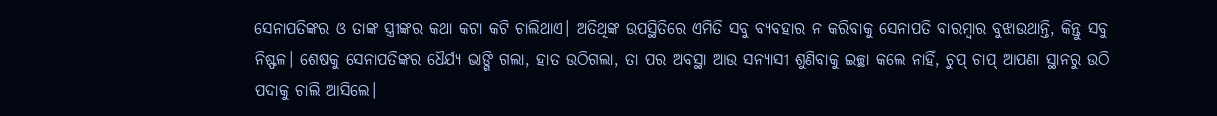ସେନାପତିଙ୍କର ଓ ତାଙ୍କ ସ୍ତ୍ରୀଙ୍କର କଥା କଟା କଟି ଚାଲିଥାଏ। ଅତିଥିଙ୍କ ଉପସ୍ଥିତିରେ ଏମିତି ସବୁ ବ୍ୟବହାର ନ କରିବାକୁ ସେନାପତି ବାରମ୍ଵାର ବୁଝାଉଥାନ୍ତି, କିନ୍ତୁ ସବୁ ନିଷ୍ଫଳ। ଶେଷକୁ ସେନାପତିଙ୍କର ଧୈର୍ଯ୍ୟ ଭାଙ୍ଗି ଗଲା, ହାତ ଉଠିଗଲା, ତା ପର ଅବସ୍ଥା ଆଉ ସନ୍ୟାସୀ ଶୁଣିବାକୁ ଇଚ୍ଛା କଲେ ନାହିଁ, ଚୁପ୍ ଚାପ୍ ଆପଣା ସ୍ଥାନରୁ ଉଠି ପଦାକୁ ଚାଲି ଆସିଲେ।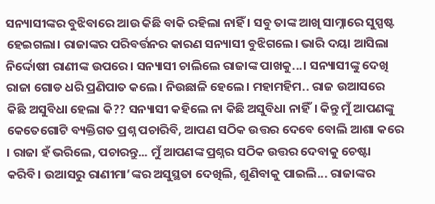ସନ୍ୟାସୀଙ୍କର ବୁଝିବାରେ ଆଉ କିଛି ବାକି ରହିଲା ନାହିଁ । ସବୁ ତାଙ୍କ ଆଖି ସାମ୍ନାରେ ସୁସ୍ପଷ୍ଟ ହେଇଗଲା। ରାଜାଙ୍କର ପରିବର୍ତ୍ତନର କାରଣ ସନ୍ୟାସୀ ବୁଝିଗଲେ। ଭାରି ଦୟା ଆସିଲା ନିର୍ଦ୍ଦୋଷୀ ରାଣୀଙ୍କ ଉପରେ। ସନ୍ୟାସୀ ଚାଲିଲେ ରାଜାଙ୍କ ପାଖକୁ...। ସନ୍ୟାସୀଙ୍କୁ ଦେଖି ରାଜା ଗୋଡ ଧରି ପ୍ରଣିପାତ କଲେ। ନିଉଛାଳି ହେଲେ। ମହାମହିମ.. ରାଜ ଉଆସରେ କିଛି ଅସୁବିଧା ହେଲା କି?? ସନ୍ୟାସୀ କହିଲେ ନା କିଛି ଅସୁବିଧା ନାହିଁ। କିନ୍ତୁ ମୁଁ ଆପଣଙ୍କୁ କେତେଗୋଟି ବ୍ୟକ୍ତିଗତ ପ୍ରଶ୍ନ ପଚାରିବି, ଆପଣ ସଠିକ ଉତ୍ତର ଦେବେ ବୋଲି ଆଶା କରେ । ରାଜା ହଁ ଭରିଲେ, ପଚାରନ୍ତୁ... ମୁଁ ଆପଣଙ୍କ ପ୍ରଶ୍ନର ସଠିକ ଉତ୍ତର ଦେବାକୁ ଚେଷ୍ଟା କରିବି। ଉଆସରୁ ରାଣୀମା’ଙ୍କର ଅସୁସ୍ଥତା ଦେଖିଲି, ଶୁଣିବାକୁ ପାଇଲି... ରାଜାଙ୍କର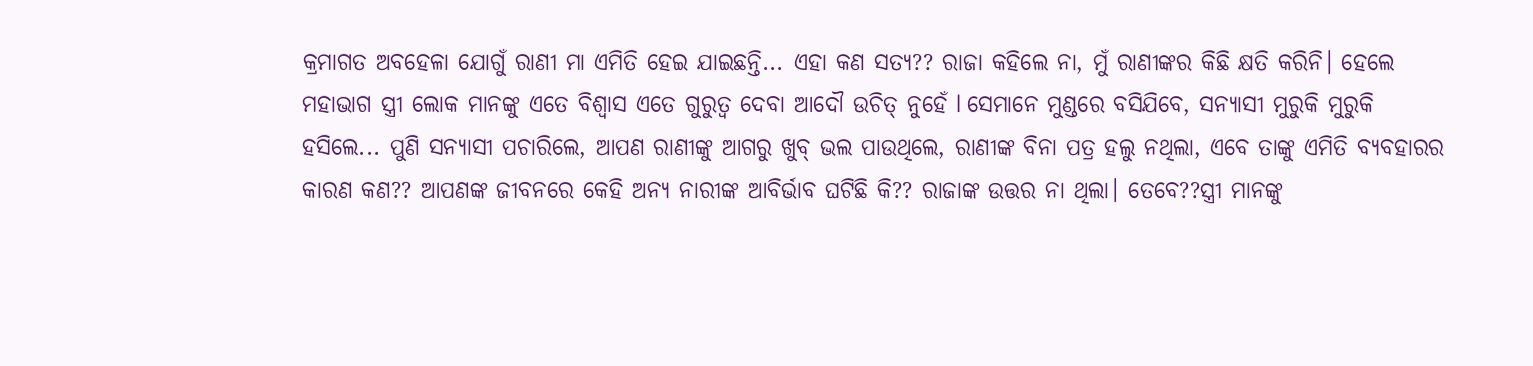କ୍ରମାଗତ ଅବହେଳା ଯୋଗୁଁ ରାଣୀ ମା ଏମିତି ହେଇ ଯାଇଛନ୍ତି... ଏହା କଣ ସତ୍ୟ?? ରାଜା କହିଲେ ନା, ମୁଁ ରାଣୀଙ୍କର କିଛି କ୍ଷତି କରିନି। ହେଲେ ମହାଭାଗ ସ୍ତ୍ରୀ ଲୋକ ମାନଙ୍କୁ ଏତେ ବିଶ୍ବାସ ଏତେ ଗୁରୁତ୍ୱ ଦେବା ଆଦୌ ଉଚିତ୍ ନୁହେଁ l ସେମାନେ ମୁଣ୍ଡରେ ବସିଯିବେ, ସନ୍ୟାସୀ ମୁରୁକି ମୁରୁକି ହସିଲେ... ପୁଣି ସନ୍ୟାସୀ ପଚାରିଲେ, ଆପଣ ରାଣୀଙ୍କୁ ଆଗରୁ ଖୁବ୍ ଭଲ ପାଉଥିଲେ, ରାଣୀଙ୍କ ବିନା ପତ୍ର ହଲୁ ନଥିଲା, ଏବେ ତାଙ୍କୁ ଏମିତି ବ୍ୟବହାରର କାରଣ କଣ?? ଆପଣଙ୍କ ଜୀବନରେ କେହି ଅନ୍ୟ ନାରୀଙ୍କ ଆବିର୍ଭାବ ଘଟିଛି କି?? ରାଜାଙ୍କ ଉତ୍ତର ନା ଥିଲା। ତେବେ??ସ୍ତ୍ରୀ ମାନଙ୍କୁ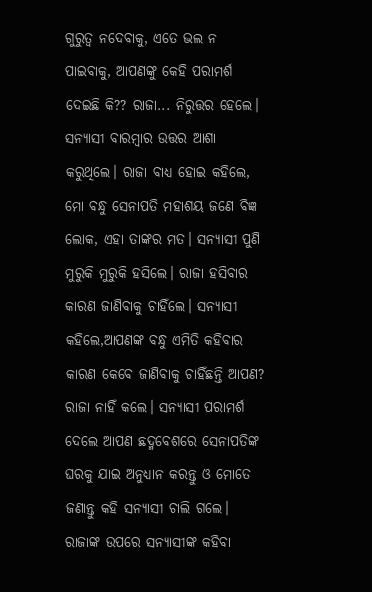ଗୁରୁତ୍ଵ ନଦେବାକୁ, ଏତେ ଭଲ ନ ପାଇବାକୁ, ଆପଣଙ୍କୁ କେହି ପରାମର୍ଶ ଦେଇଛି କି?? ରାଜା... ନିରୁତ୍ତର ହେଲେ। ସନ୍ୟାସୀ ବାରମ୍ବାର ଉତ୍ତର ଆଶା କରୁଥିଲେ। ରାଜା ବାଧ୍ୟ ହୋଇ କହିଲେ, ମୋ ବନ୍ଧୁ ସେନାପତି ମହାଶୟ ଜଣେ ବିଜ୍ଞ ଲୋକ, ଏହା ତାଙ୍କର ମତ। ସନ୍ୟାସୀ ପୁଣି ମୁରୁକି ମୁରୁକି ହସିଲେ। ରାଜା ହସିବାର କାରଣ ଜାଣିବାକୁ ଚାହିଁଲେ। ସନ୍ୟାସୀ କହିଲେ,ଆପଣଙ୍କ ବନ୍ଧୁ ଏମିତି କହିବାର କାରଣ କେବେ ଜାଣିବାକୁ ଚାହିଁଛନ୍ତି ଆପଣ?  ରାଜା ନାହିଁ କଲେ। ସନ୍ୟାସୀ ପରାମର୍ଶ ଦେଲେ ଆପଣ ଛଦ୍ମବେଶରେ ସେନାପତିଙ୍କ ଘରକୁ ଯାଇ ଅନୁଧ୍ୟାନ କରନ୍ତୁ ଓ ମୋତେ ଜଣାନ୍ତୁ କହି ସନ୍ୟାସୀ ଚାଲି ଗଲେ। ରାଜାଙ୍କ ଉପରେ ସନ୍ୟାସୀଙ୍କ କହିବା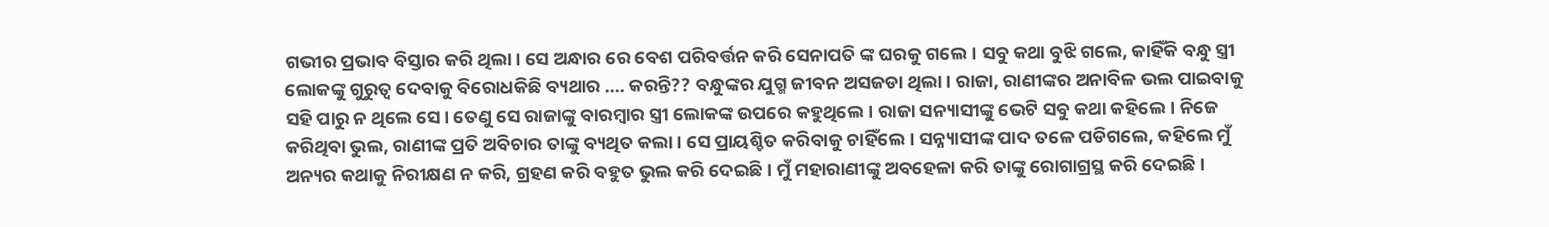ଗଭୀର ପ୍ରଭାବ ବିସ୍ତାର କରି ଥିଲା। ସେ ଅନ୍ଧାର ରେ ବେଶ ପରିବର୍ତ୍ତନ କରି ସେନାପତି ଙ୍କ ଘରକୁ ଗଲେ। ସବୁ କଥା ବୁଝି ଗଲେ, କାହିଁକି ବନ୍ଧୁ ସ୍ତ୍ରୀ ଲୋକଙ୍କୁ ଗୁରୁତ୍ୱ ଦେବାକୁ ବିରୋଧକିଛି ବ୍ୟଥାର .... କରନ୍ତି?? ବନ୍ଧୁଙ୍କର ଯୁଗ୍ମ ଜୀବନ ଅସଜଡା ଥିଲା। ରାଜା, ରାଣୀଙ୍କର ଅନାବିଳ ଭଲ ପାଇବାକୁ ସହି ପାରୁ ନ ଥିଲେ ସେ। ତେଣୁ ସେ ରାଜାଙ୍କୁ ବାରମ୍ବାର ସ୍ତ୍ରୀ ଲୋକଙ୍କ ଉପରେ କହୁଥିଲେ। ରାଜା ସନ୍ୟାସୀଙ୍କୁ ଭେଟି ସବୁ କଥା କହିଲେ। ନିଜେ କରିଥିବା ଭୁଲ, ରାଣୀଙ୍କ ପ୍ରତି ଅବିଚାର ତାଙ୍କୁ ବ୍ୟଥିତ କଲା। ସେ ପ୍ରାୟଶ୍ଚିତ କରିବାକୁ ଚାହିଁଲେ। ସନ୍ନ୍ୟାସୀଙ୍କ ପାଦ ତଳେ ପଡିଗଲେ, କହିଲେ ମୁଁ ଅନ୍ୟର କଥାକୁ ନିରୀକ୍ଷଣ ନ କରି, ଗ୍ରହଣ କରି ବହୁତ ଭୁଲ କରି ଦେଇଛି। ମୁଁ ମହାରାଣୀଙ୍କୁ ଅବହେଳା କରି ତାଙ୍କୁ ରୋଗାଗ୍ରସ୍ଥ କରି ଦେଇଛି।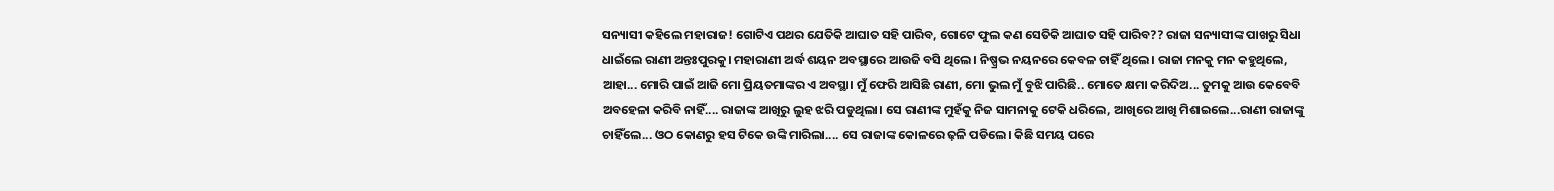ସନ୍ୟାସୀ କହିଲେ ମହାରାଜ! ଗୋଟିଏ ପଥର ଯେତିକି ଆଘାତ ସହି ପାରିବ, ଗୋଟେ ଫୁଲ କଣ ସେତିକି ଆଘାତ ସହି ପାରିବ?? ରାଜା ସନ୍ୟାସୀଙ୍କ ପାଖରୁ ସିଧା ଧାଇଁଲେ ରାଣୀ ଅନ୍ତଃପୁରକୁ। ମହାରାଣୀ ଅର୍ଦ୍ଧ ଶୟନ ଅବସ୍ଥାରେ ଆଉଜି ବସି ଥିଲେ। ନିଷ୍ପ୍ରଭ ନୟନରେ କେବଳ ଚାହିଁ ଥିଲେ। ରାଜା ମନକୁ ମନ କହୁଥିଲେ, ଆହା... ମୋରି ପାଇଁ ଆଜି ମୋ ପ୍ରିୟତମାଙ୍କର ଏ ଅବସ୍ଥା। ମୁଁ ଫେରି ଆସିଛି ରାଣୀ, ମୋ ଭୁଲ ମୁଁ ବୁଝି ପାରିଛି.. ମୋତେ କ୍ଷମା କରିଦିଅ... ତୁମକୁ ଆଉ କେବେବି ଅବହେଳା କରିବି ନାହିଁ.... ରାଜାଙ୍କ ଆଖିରୁ ଲୁହ ଝରି ପଡୁଥିଲା। ସେ ରାଣୀଙ୍କ ମୁହଁକୁ ନିଜ ସାମନାକୁ ଟେକି ଧରିଲେ, ଆଖିରେ ଆଖି ମିଶାଇଲେ...ରାଣୀ ରାଜାଙ୍କୁ ଚାହିଁଲେ... ଓଠ କୋଣରୁ ହସ ଟିକେ ଉଙ୍କି ମାରିଲା.... ସେ ରାଜାଙ୍କ କୋଳରେ ଢ଼ଳି ପଡିଲେ। କିଛି ସମୟ ପରେ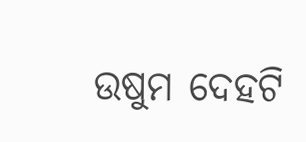ଉଷୁମ ଦେହଟି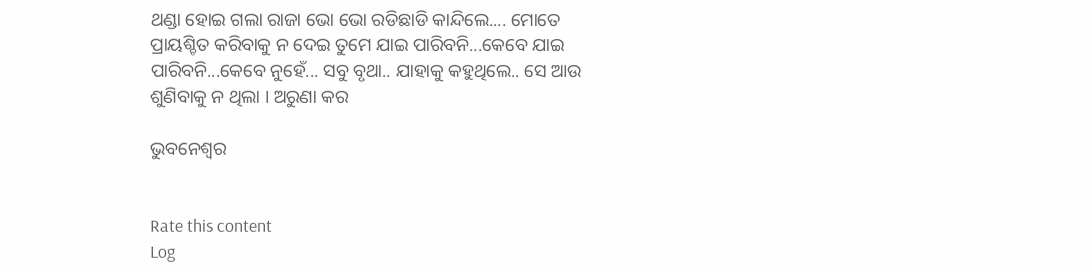ଥଣ୍ଡା ହୋଇ ଗଲା ରାଜା ଭୋ ଭୋ ରଡିଛାଡି କାନ୍ଦିଲେ.... ମୋତେ ପ୍ରାୟଶ୍ଚିତ କରିବାକୁ ନ ଦେଇ ତୁମେ ଯାଇ ପାରିବନି...କେବେ ଯାଇ ପାରିବନି...କେବେ ନୁହେଁ... ସବୁ ବୃଥା.. ଯାହାକୁ କହୁଥିଲେ.. ସେ ଆଉ ଶୁଣିବାକୁ ନ ଥିଲା । ଅରୁଣା କର

ଭୁବନେଶ୍ବର


Rate this content
Log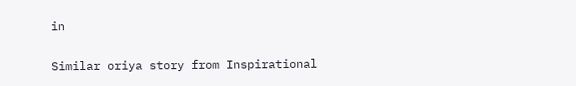in

Similar oriya story from Inspirational